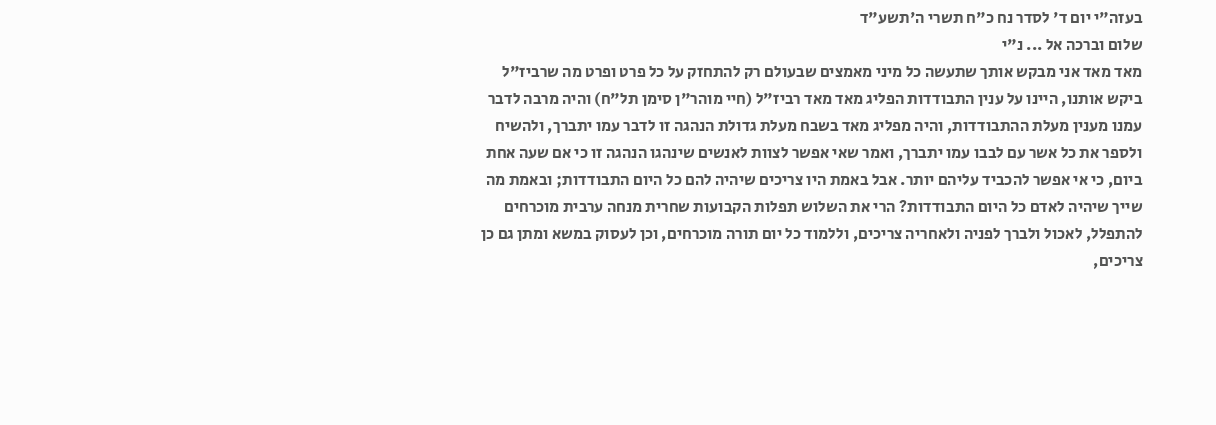בעזה"י יום ד' לסדר נח כ"ח תשרי ה'תשע"ד
שלום וברכה אל ... נ"י
מאד מאד אני מבקש אותך שתעשה כל מיני מאמצים שבעולם רק להתחזק על כל פרט ופרט מה שרביז"ל ביקש אותנו, היינו על ענין התבודדות הפליג מאד מאד רביז"ל (חיי מוהר"ן סימן תל"ח) והיה מרבה לדבר עמנו מענין מעלת ההתבודדות, והיה מפליג מאד בשבח מעלת גדולת הנהגה זו לדבר עמו יתברך, ולהשיח ולספר את כל אשר עם לבבו עמו יתברך, ואמר שאי אפשר לצוות לאנשים שינהגו הנהגה זו כי אם שעה אחת ביום, כי אי אפשר להכביד עליהם יותר. אבל באמת היו צריכים שיהיה להם כל היום התבודדות; ובאמת מה שייך שיהיה לאדם כל היום התבודדות? הרי את השלוש תפלות הקבועות שחרית מנחה ערבית מוכרחים להתפלל, לאכול ולברך לפניה ולאחריה צריכים, וללמוד כל יום תורה מוכרחים, וכן לעסוק במשא ומתן גם כן צריכים,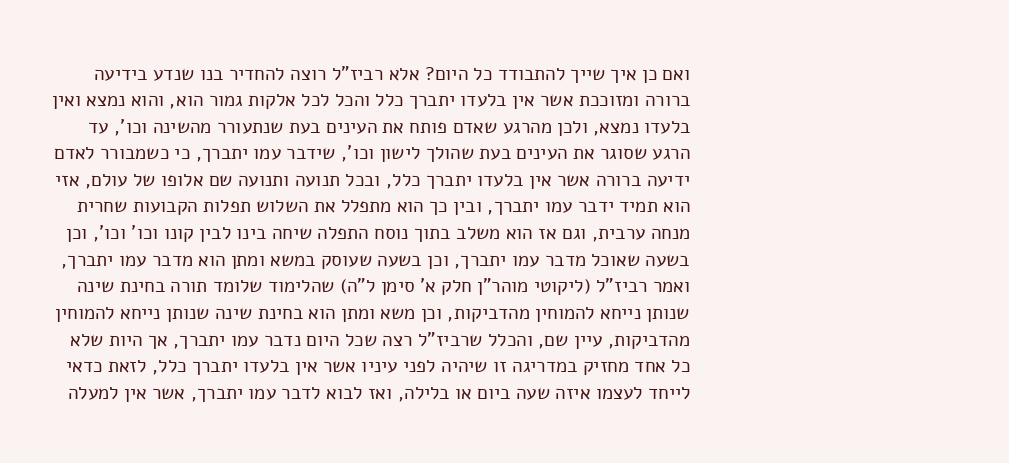ואם כן איך שייך להתבודד כל היום? אלא רביז"ל רוצה להחדיר בנו שנדע בידיעה ברורה ומזוככת אשר אין בלעדו יתברך כלל והכל לכל אלקות גמור הוא, והוא נמצא ואין בלעדו נמצא, ולכן מהרגע שאדם פותח את העינים בעת שנתעורר מהשינה וכו', עד הרגע שסוגר את העינים בעת שהולך לישון וכו', שידבר עמו יתברך, כי כשמבורר לאדם ידיעה ברורה אשר אין בלעדו יתברך כלל, ובכל תנועה ותנועה שם אלופו של עולם, אזי הוא תמיד ידבר עמו יתברך, ובין כך הוא מתפלל את השלוש תפלות הקבועות שחרית מנחה ערבית, וגם אז הוא משלב בתוך נוסח התפלה שיחה בינו לבין קונו וכו' וכו', וכן בשעה שאוכל מדבר עמו יתברך, וכן בשעה שעוסק במשא ומתן הוא מדבר עמו יתברך, ואמר רביז"ל (ליקוטי מוהר"ן חלק א' סימן ל"ה) שהלימוד שלומד תורה בחינת שינה שנותן נייחא להמוחין מהדביקות, וכן משא ומתן הוא בחינת שינה שנותן נייחא להמוחין מהדביקות, עיין שם, והכלל שרביז"ל רצה שכל היום נדבר עמו יתברך, אך היות שלא כל אחד מחזיק במדריגה זו שיהיה לפני עיניו אשר אין בלעדו יתברך כלל, לזאת כדאי לייחד לעצמו איזה שעה ביום או בלילה, ואז לבוא לדבר עמו יתברך, אשר אין למעלה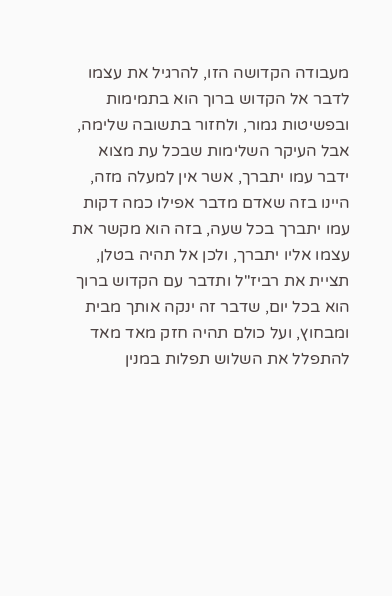מעבודה הקדושה הזו, להרגיל את עצמו לדבר אל הקדוש ברוך הוא בתמימות ובפשיטות גמור, ולחזור בתשובה שלימה, אבל העיקר השלימות שבכל עת מצוא ידבר עמו יתברך, אשר אין למעלה מזה, היינו בזה שאדם מדבר אפילו כמה דקות עמו יתברך בכל שעה, בזה הוא מקשר את עצמו אליו יתברך, ולכן אל תהיה בטלן, תציית את רביז"ל ותדבר עם הקדוש ברוך הוא בכל יום, שדבר זה ינקה אותך מבית ומבחוץ, ועל כולם תהיה חזק מאד מאד להתפלל את השלוש תפלות במנין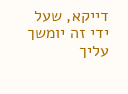דייקא, שעל ידי זה יומשך עליך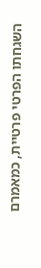השגחתו הפרטי פרטיית, כמאמרם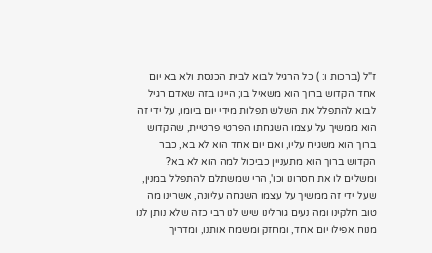ז"ל (ברכות ו: ) כל הרגיל לבוא לבית הכנסת ולא בא יום אחד הקדוש ברוך הוא משאיל בו; היינו בזה שאדם רגיל לבוא להתפלל את השלש תפלות מידי יום ביומו, על ידי זה הוא ממשיך על עצמו השגחתו הפרטי פרטיית, שהקדוש ברוך הוא משגיח עליו, ואם יום אחד הוא לא בא, כבר הקדוש ברוך הוא מתעניין כביכול למה הוא לא בא? ומשלים לו את חסרונו וכו', הרי שמשתלם להתפלל במנין, שעל ידי זה ממשיך על עצמו השגחה עליונה, אשרינו מה טוב חלקינו ומה נעים גורלינו שיש לנו רבי כזה שלא נותן לנו מנוח אפילו יום אחד, ומחזק ומשמח אותנו, ומדריך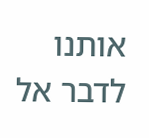אותנו לדבר אל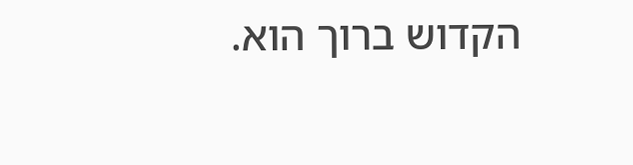הקדוש ברוך הוא.